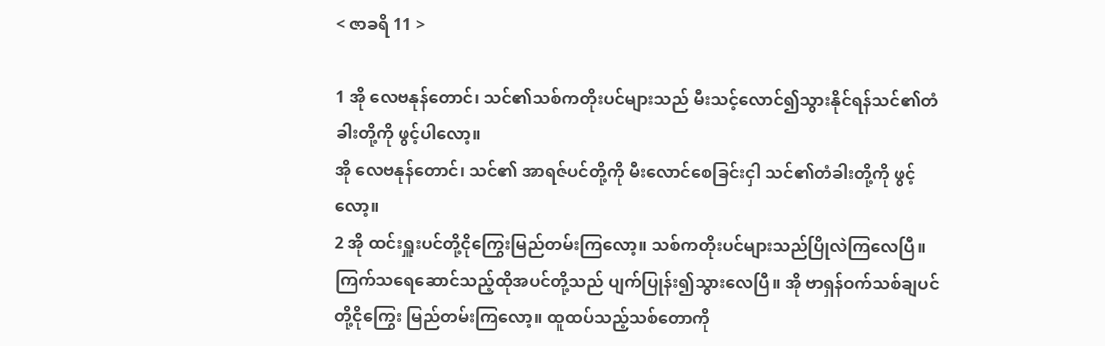< ဇာခရိ 11 >

1 အို လေဗနုန်တောင်၊ သင်၏သစ်ကတိုးပင်များသည် မီးသင့်လောင်၍သွားနိုင်ရန်သင်၏တံခါးတို့ကို ဖွင့်ပါလော့။
အို လေဗနုန်တောင်၊ သင်၏ အာရဇ်ပင်တို့ကို မီးလောင်စေခြင်းငှါ သင်၏တံခါးတို့ကို ဖွင့်လော့။
2 အို ထင်းရှူးပင်တို့ငိုကြွေးမြည်တမ်းကြလော့။ သစ်ကတိုးပင်များသည်ပြိုလဲကြလေပြီ။ ကြက်သရေဆောင်သည့်ထိုအပင်တို့သည် ပျက်ပြုန်း၍သွားလေပြီ။ အို ဗာရှန်ဝက်သစ်ချပင်တို့ငိုကြွေး မြည်တမ်းကြလော့။ ထူထပ်သည့်သစ်တောကို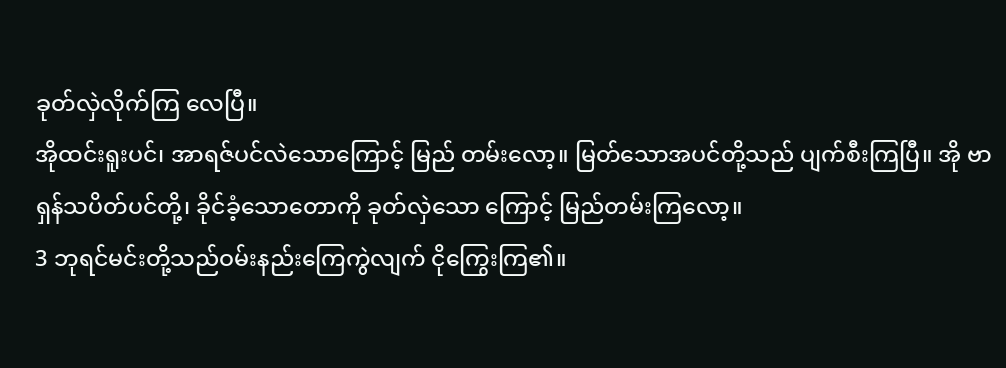ခုတ်လှဲလိုက်ကြ လေပြီ။
အိုထင်းရူးပင်၊ အာရဇ်ပင်လဲသောကြောင့် မြည် တမ်းလော့။ မြတ်သောအပင်တို့သည် ပျက်စီးကြပြီ။ အို ဗာရှန်သပိတ်ပင်တို့၊ ခိုင်ခံ့သောတောကို ခုတ်လှဲသော ကြောင့် မြည်တမ်းကြလော့။
3 ဘုရင်မင်းတို့သည်ဝမ်းနည်းကြေကွဲလျက် ငိုကြွေးကြ၏။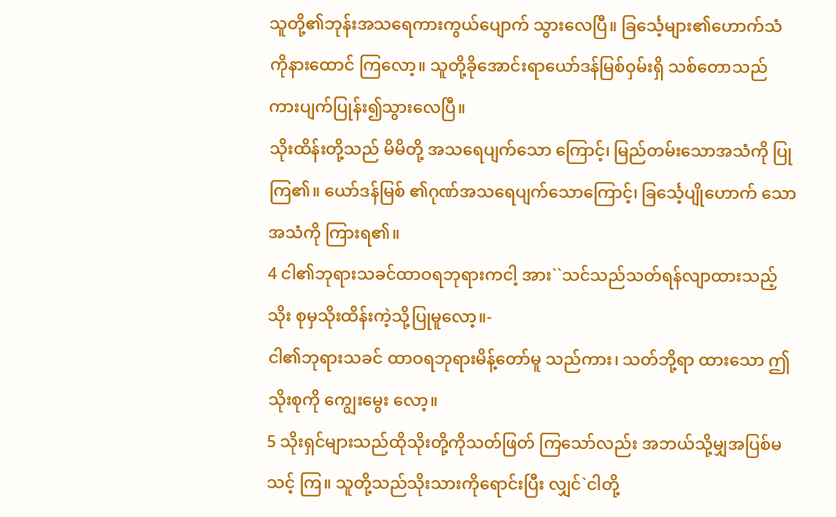သူတို့၏ဘုန်းအသရေကားကွယ်ပျောက် သွားလေပြီ။ ခြင်္သေ့များ၏ဟောက်သံကိုနားထောင် ကြလော့။ သူတို့ခိုအောင်းရာယော်ဒန်မြစ်ဝှမ်းရှိ သစ်တောသည်ကားပျက်ပြုန်း၍သွားလေပြီ။
သိုးထိန်းတို့သည် မိမိတို့ အသရေပျက်သော ကြောင့်၊ မြည်တမ်းသောအသံကို ပြုကြ၏။ ယော်ဒန်မြစ် ၏ဂုဏ်အသရေပျက်သောကြောင့်၊ ခြင်္သေ့ပျိုဟောက် သောအသံကို ကြားရ၏။
4 ငါ၏ဘုရားသခင်ထာဝရဘုရားကငါ့ အား``သင်သည်သတ်ရန်လျာထားသည့်သိုး စုမှသိုးထိန်းကဲ့သို့ပြုမူလော့။-
ငါ၏ဘုရားသခင် ထာဝရဘုရားမိန့်တော်မူ သည်ကား၊ သတ်ဘို့ရာ ထားသော ဤသိုးစုကို ကျွေးမွေး လော့။
5 သိုးရှင်များသည်ထိုသိုးတို့ကိုသတ်ဖြတ် ကြသော်လည်း အဘယ်သို့မျှအပြစ်မသင့် ကြ။ သူတို့သည်သိုးသားကိုရောင်းပြီး လျှင်`ငါတို့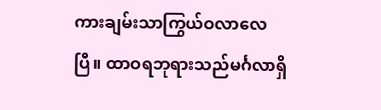ကားချမ်းသာကြွယ်ဝလာလေ ပြီ။ ထာဝရဘုရားသည်မင်္ဂလာရှိ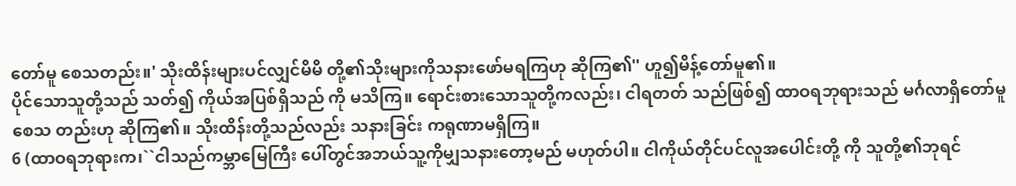တော်မူ စေသတည်း။' သိုးထိန်းများပင်လျှင်မိမိ တို့၏သိုးများကိုသနားဖော်မရကြဟု ဆိုကြ၏'' ဟူ၍မိန့်တော်မူ၏။
ပိုင်သောသူတို့သည် သတ်၍ ကိုယ်အပြစ်ရှိသည် ကို မသိကြ။ ရောင်းစားသောသူတို့ကလည်း၊ ငါရတတ် သည်ဖြစ်၍ ထာဝရဘုရားသည် မင်္ဂလာရှိတော်မူစေသ တည်းဟု ဆိုကြ၏။ သိုးထိန်းတို့သည်လည်း သနားခြင်း ကရုဏာမရှိကြ။
6 (ထာဝရဘုရားက၊``ငါသည်ကမ္ဘာမြေကြီး ပေါ်တွင်အဘယ်သူ့ကိုမျှသနားတော့မည် မဟုတ်ပါ။ ငါကိုယ်တိုင်ပင်လူအပေါင်းတို့ ကို သူတို့၏ဘုရင်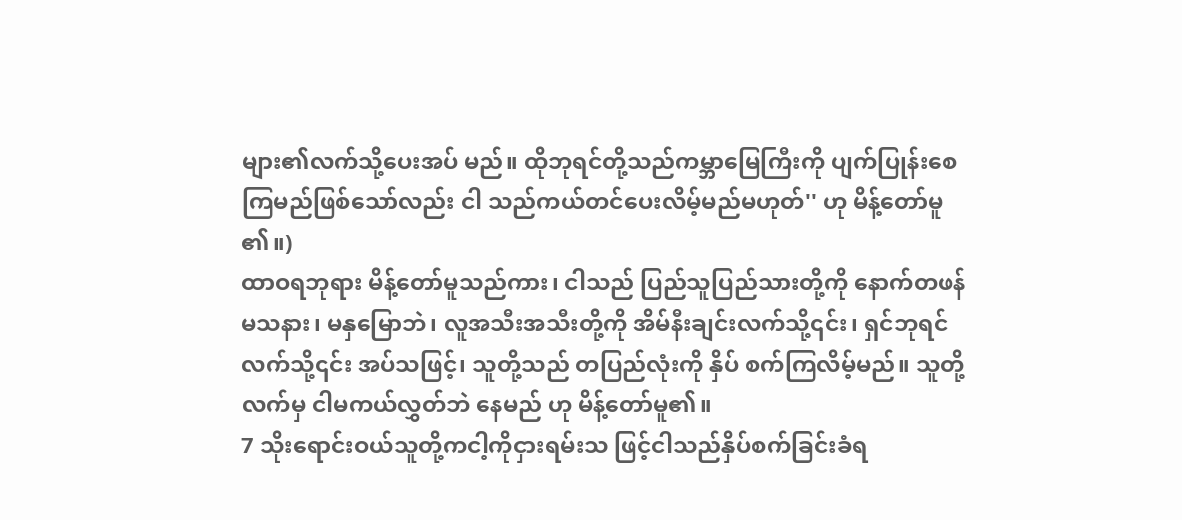များ၏လက်သို့ပေးအပ် မည်။ ထိုဘုရင်တို့သည်ကမ္ဘာမြေကြီးကို ပျက်ပြုန်းစေကြမည်ဖြစ်သော်လည်း ငါ သည်ကယ်တင်ပေးလိမ့်မည်မဟုတ်'' ဟု မိန့်တော်မူ၏။)
ထာဝရဘုရား မိန့်တော်မူသည်ကား၊ ငါသည် ပြည်သူပြည်သားတို့ကို နောက်တဖန်မသနား၊ မနှမြောဘဲ၊ လူအသီးအသီးတို့ကို အိမ်နီးချင်းလက်သို့၎င်း၊ ရှင်ဘုရင် လက်သို့၎င်း အပ်သဖြင့်၊ သူတို့သည် တပြည်လုံးကို နှိပ် စက်ကြလိမ့်မည်။ သူတို့လက်မှ ငါမကယ်လွှတ်ဘဲ နေမည် ဟု မိန့်တော်မူ၏။
7 သိုးရောင်းဝယ်သူတို့ကငါ့ကိုငှားရမ်းသ ဖြင့်ငါသည်နှိပ်စက်ခြင်းခံရ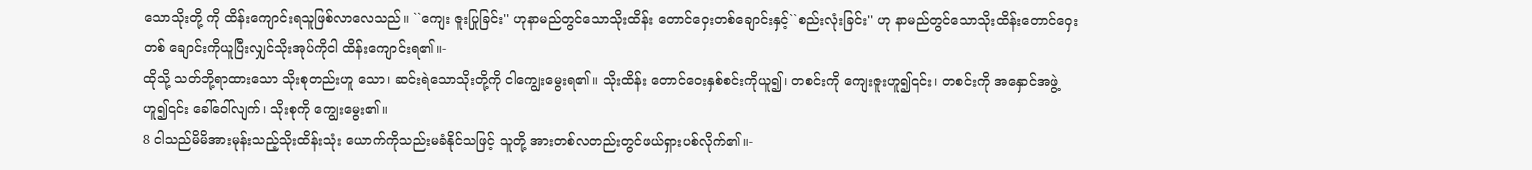သောသိုးတို့ ကို ထိန်းကျောင်းရသူဖြစ်လာလေသည်။ ``ကျေး ဇူးပြုခြင်း'' ဟုနာမည်တွင်သောသိုးထိန်း တောင်ဝှေးတစ်ချောင်းနှင့်``စည်းလုံးခြင်း'' ဟု နာမည်တွင်သောသိုးထိန်းတောင်ဝှေးတစ် ချောင်းကိုယူပြီးလျှင်သိုးအုပ်ကိုငါ ထိန်းကျောင်းရ၏။-
ထိုသို့ သတ်ဘို့ရာထားသော သိုးစုတည်းဟူ သော၊ ဆင်းရဲသောသိုးတို့ကို ငါကျွေးမွေးရ၏။ သိုးထိန်း တောင်ဝေးနှစ်စင်းကိုယူ၍၊ တစင်းကို ကျေးဇူးဟူ၍၎င်း၊ တစင်းကို အနှောင်အဖွဲ့ဟူ၍၎င်း ခေါ်ဝေါ်လျက်၊ သိုးစုကို ကျွေးမွေး၏။
8 ငါသည်မိမိအားမုန်းသည့်သိုးထိန်းသုံး ယောက်ကိုသည်းမခံနိုင်သဖြင့် သူတို့ အားတစ်လတည်းတွင်ဖယ်ရှားပစ်လိုက်၏။-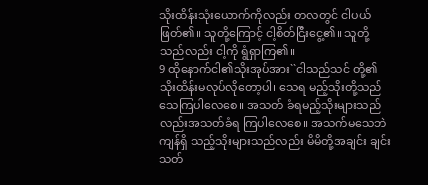သိုးထိန်းသုံးယောက်ကိုလည်း တလတွင် ငါပယ် ဖြတ်၏။ သူတို့ကြောင့် ငါ့စိတ်ငြီးငွေ့၏။ သူတို့သည်လည်း ငါ့ကို ရွံရှာကြ၏။
9 ထိုနောက်ငါ၏သိုးအုပ်အား``ငါသည်သင် တို့၏သိုးထိန်းမလုပ်လိုတော့ပါ၊ သေရ မည့်သိုးတို့သည်သေကြပါလေစေ။ အသတ် ခံရမည့်သိုးများသည်လည်းအသတ်ခံရ ကြပါလေစေ။ အသက်မသေဘဲကျန်ရှိ သည့်သိုးများသည်လည်း မိမိတို့အချင်း ချင်းသတ်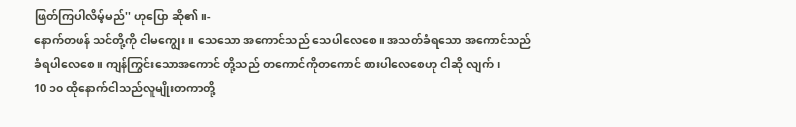ဖြတ်ကြပါလိမ့်မည်'' ဟုပြော ဆို၏။-
နောက်တဖန် သင်တို့ကို ငါမကျွေး။ သေသော အကောင်သည် သေပါလေစေ။ အသတ်ခံရသော အကောင်သည် ခံရပါလေစေ။ ကျန်ကြွင်းသောအကောင် တို့သည် တကောင်ကိုတကောင် စားပါလေစေဟု ငါဆို လျက်၊
10 ၁၀ ထိုနောက်ငါသည်လူမျိုးတကာတို့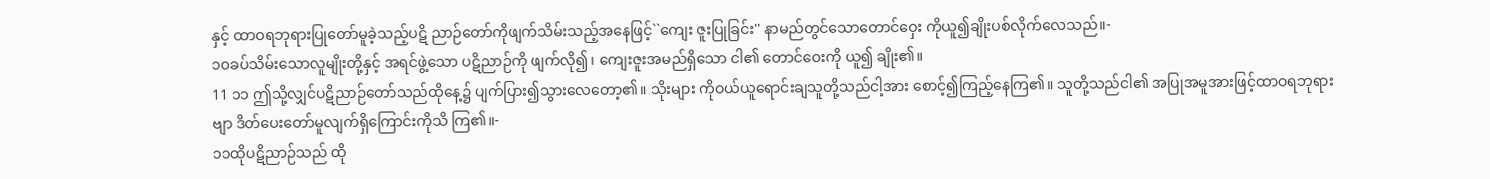နှင့် ထာဝရဘုရားပြုတော်မူခဲ့သည့်ပဋိ ညာဉ်တော်ကိုဖျက်သိမ်းသည့်အနေဖြင့်``ကျေး ဇူးပြုခြင်း'' နာမည်တွင်သောတောင်ဝှေး ကိုယူ၍ချိုးပစ်လိုက်လေသည်။-
၁၀ခပ်သိမ်းသောလူမျိုးတို့နှင့် အရင်ဖွဲ့သော ပဋိညာဉ်ကို ဖျက်လို၍၊ ကျေးဇူးအမည်ရှိသော ငါ၏ တောင်ဝေးကို ယူ၍ ချိုး၏။
11 ၁၁ ဤသို့လျှင်ပဋိညာဉ်တော်သည်ထိုနေ့၌ ပျက်ပြား၍သွားလေတော့၏။ သိုးများ ကိုဝယ်ယူရောင်းချသူတို့သည်ငါ့အား စောင့်၍ကြည့်နေကြ၏။ သူတို့သည်ငါ၏ အပြုအမူအားဖြင့်ထာဝရဘုရားဗျာ ဒိတ်ပေးတော်မူလျက်ရှိကြောင်းကိုသိ ကြ၏။-
၁၁ထိုပဋိညာဉ်သည် ထို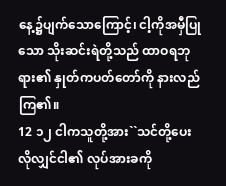နေ့၌ပျက်သောကြောင့်၊ ငါ့ကိုအမှီပြုသော သိုးဆင်းရဲတို့သည် ထာဝရဘုရား၏ နှုတ်ကပတ်တော်ကို နားလည်ကြ၏။
12 ၁၂ ငါကသူတို့အား``သင်တို့ပေးလိုလျှင်ငါ၏ လုပ်အားခကို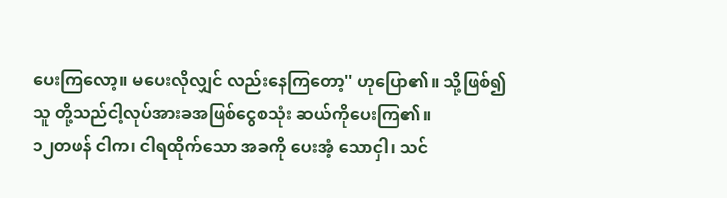ပေးကြလော့။ မပေးလိုလျှင် လည်းနေကြတော့'' ဟုပြော၏။ သို့ဖြစ်၍သူ တို့သည်ငါ့လုပ်အားခအဖြစ်ငွေစသုံး ဆယ်ကိုပေးကြ၏။
၁၂တဖန် ငါက၊ ငါရထိုက်သော အခကို ပေးအံ့ သောငှါ၊ သင်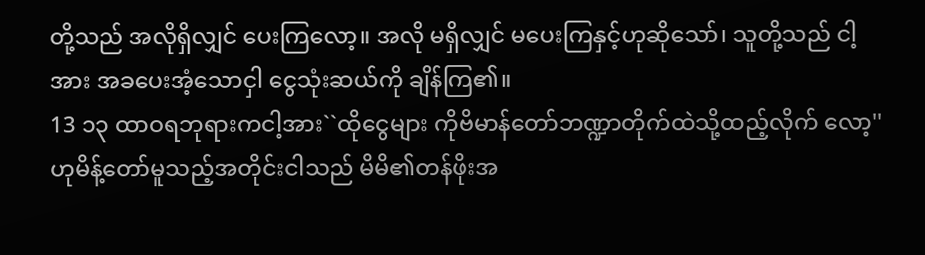တို့သည် အလိုရှိလျှင် ပေးကြလော့။ အလို မရှိလျှင် မပေးကြနှင့်ဟုဆိုသော်၊ သူတို့သည် ငါ့အား အခပေးအံ့သောငှါ ငွေသုံးဆယ်ကို ချိန်ကြ၏။
13 ၁၃ ထာဝရဘုရားကငါ့အား``ထိုငွေများ ကိုဗိမာန်တော်ဘဏ္ဍာတိုက်ထဲသို့ထည့်လိုက် လော့'' ဟုမိန့်တော်မူသည့်အတိုင်းငါသည် မိမိ၏တန်ဖိုးအ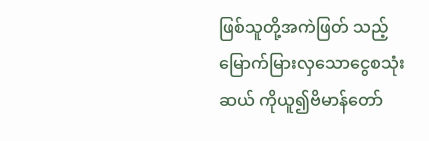ဖြစ်သူတို့အကဲဖြတ် သည့်မြောက်မြားလှသောငွေစသုံးဆယ် ကိုယူ၍ဗိမာန်တော်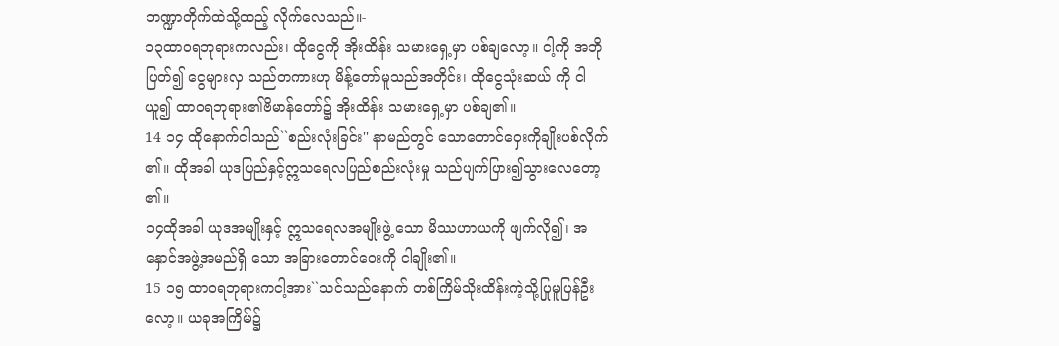ဘဏ္ဍာတိုက်ထဲသို့ထည့် လိုက်လေသည်။-
၁၃ထာဝရဘုရားကလည်း၊ ထိုငွေကို အိုးထိန်း သမားရှေ့မှာ ပစ်ချလော့။ ငါ့ကို အဘိုပြတ်၍ ငွေများလှ သည်တကားဟု မိန့်တော်မူသည်အတိုင်း၊ ထိုငွေသုံးဆယ် ကို ငါယူ၍ ထာဝရဘုရား၏ဗိမာန်တော်၌ အိုးထိန်း သမားရှေ့မှာ ပစ်ချ၏။
14 ၁၄ ထိုနောက်ငါသည်``စည်းလုံးခြင်း'' နာမည်တွင် သောတောင်ဝှေးကိုချိုးပစ်လိုက်၏။ ထိုအခါ ယုဒပြည်နှင့်ဣသရေလပြည်စည်းလုံးမှု သည်ပျက်ပြား၍သွားလေတော့၏။
၁၄ထိုအခါ ယုဒအမျိုးနှင့် ဣသရေလအမျိုးဖွဲ့ သော မိဿဟာယကို ဖျက်လို၍၊ အနှောင်အဖွဲ့အမည်ရှိ သော အခြားတောင်ဝေးကို ငါချိုး၏။
15 ၁၅ ထာဝရဘုရားကငါ့အား``သင်သည်နောက် တစ်ကြိမ်သိုးထိန်းကဲ့သို့ပြုမူပြန်ဦးလော့။ ယခုအကြိမ်၌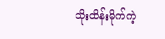သိုးထိန်းမိုက်ကဲ့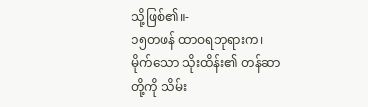သို့ဖြစ်၏။-
၁၅တဖန် ထာဝရဘုရားက၊ မိုက်သော သိုးထိန်း၏ တန်ဆာတို့ကို သိမ်း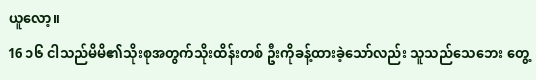ယူလော့။
16 ၁၆ ငါသည်မိမိ၏သိုးစုအတွက်သိုးထိန်းတစ် ဦးကိုခန့်ထားခဲ့သော်လည်း သူသည်သေဘေး တွေ့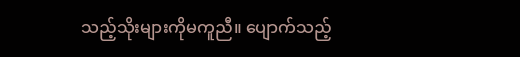သည့်သိုးများကိုမကူညီ။ ပျောက်သည့်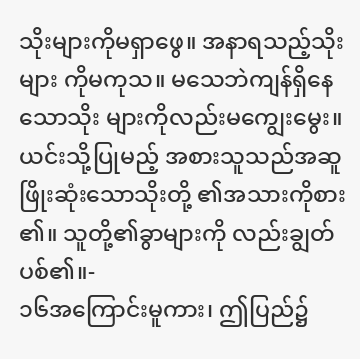သိုးများကိုမရှာဖွေ။ အနာရသည့်သိုးများ ကိုမကုသ။ မသေဘဲကျန်ရှိနေသောသိုး များကိုလည်းမကျွေးမွေး။ ယင်းသို့ပြုမည့် အစားသူသည်အဆူဖြိုးဆုံးသောသိုးတို့ ၏အသားကိုစား၏။ သူတို့၏ခွာများကို လည်းချွတ်ပစ်၏။-
၁၆အကြောင်းမူကား၊ ဤပြည်၌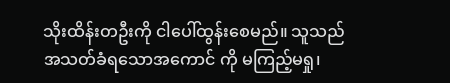သိုးထိန်းတဦးကို ငါပေါ်ထွန်းစေမည်။ သူသည် အသတ်ခံရသောအကောင် ကို မကြည့်မရှု၊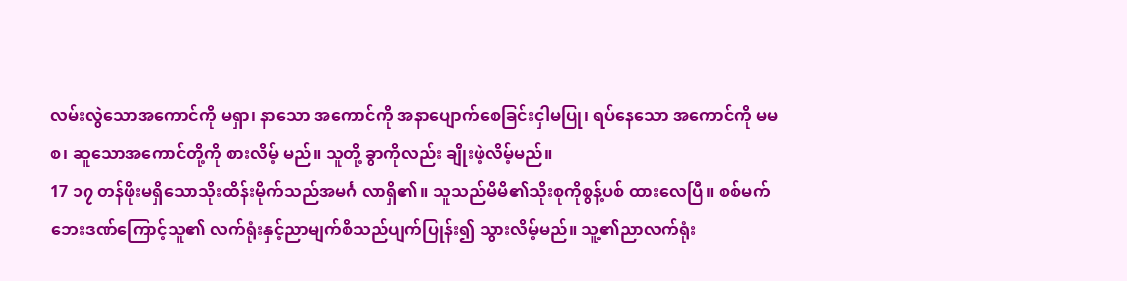လမ်းလွဲသောအကောင်ကို မရှာ၊ နာသော အကောင်ကို အနာပျောက်စေခြင်းငှါမပြု၊ ရပ်နေသော အကောင်ကို မမစ၊ ဆူသောအကောင်တို့ကို စားလိမ့် မည်။ သူတို့ ခွာကိုလည်း ချိုးဖဲ့လိမ့်မည်။
17 ၁၇ တန်ဖိုးမရှိသောသိုးထိန်းမိုက်သည်အမင်္ဂ လာရှိ၏။ သူသည်မိမိ၏သိုးစုကိုစွန့်ပစ် ထားလေပြီ။ စစ်မက်ဘေးဒဏ်ကြောင့်သူ၏ လက်ရုံးနှင့်ညာမျက်စိသည်ပျက်ပြုန်း၍ သွားလိမ့်မည်။ သူ့၏ညာလက်ရုံး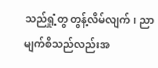သည်ရှုံ့တွ တွန့်လိမ်လျက်၊ ညာမျက်စိသည်လည်းအ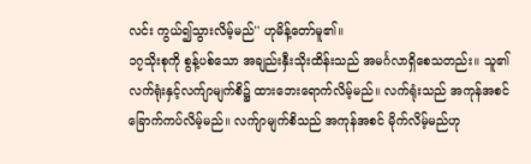လင်း ကွယ်၍သွားလိမ့်မည်'' ဟုမိန့်တော်မူ၏။
၁၇သိုးစုကို စွန့်ပစ်သော အချည်းနှီးသိုးထိန်းသည် အမင်္ဂလာရှိစေသတည်း။ သူ၏လက်ရုံးနှင့်လက်ျာမျက်စိ၌ ထားဘေးရောက်လိမ့်မည်။ လက်ရုံးသည် အကုန်အစင် ခြောက်ကပ်လိမ့်မည်။ လက်ျာမျက်စိသည် အကုန်အစင် မိုက်လိမ့်မည်ဟု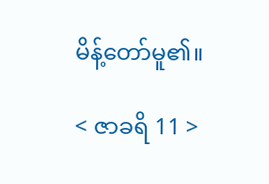မိန့်တော်မူ၏။

< ဇာခရိ 11 >